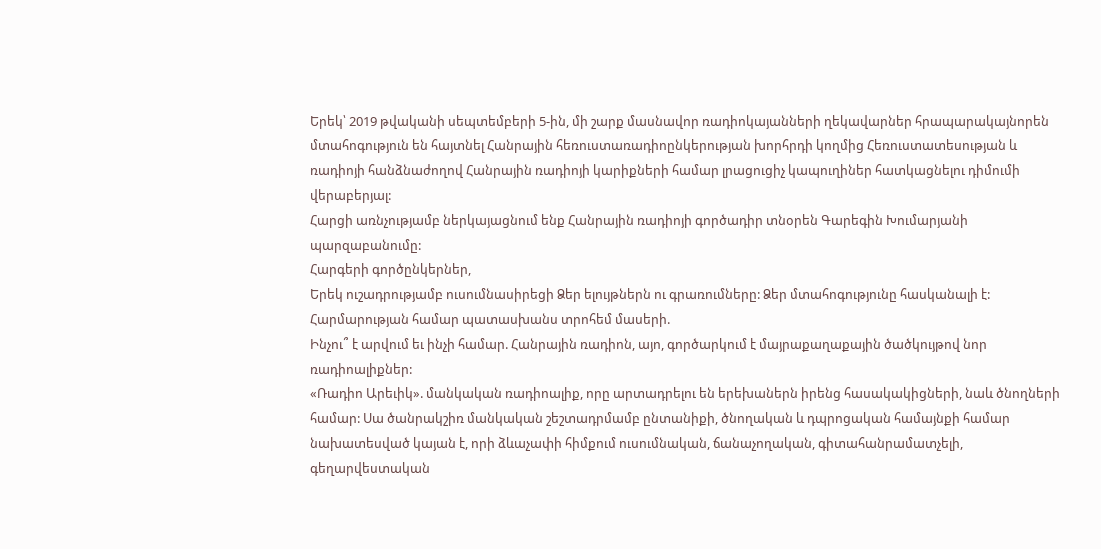Երեկ՝ 2019 թվականի սեպտեմբերի 5-ին, մի շարք մասնավոր ռադիոկայանների ղեկավարներ հրապարակայնորեն մտահոգություն են հայտնել Հանրային հեռուստառադիոընկերության խորհրդի կողմից Հեռուստատեսության և ռադիոյի հանձնաժողով Հանրային ռադիոյի կարիքների համար լրացուցիչ կապուղիներ հատկացնելու դիմումի վերաբերյալ:
Հարցի առնչությամբ ներկայացնում ենք Հանրային ռադիոյի գործադիր տնօրեն Գարեգին Խումարյանի պարզաբանումը:
Հարգերի գործընկերներ,
Երեկ ուշադրությամբ ուսումնասիրեցի Ձեր ելույթներն ու գրառումները: Ձեր մտահոգությունը հասկանալի է: Հարմարության համար պատասխանս տրոհեմ մասերի.
Ինչու՞ է արվում եւ ինչի համար. Հանրային ռադիոն, այո, գործարկում է մայրաքաղաքային ծածկույթով նոր ռադիոալիքներ:
«Ռադիո Արեւիկ». մանկական ռադիոալիք, որը արտադրելու են երեխաներն իրենց հասակակիցների, նաև ծնողների համար: Սա ծանրակշիռ մանկական շեշտադրմամբ ընտանիքի, ծնողական և դպրոցական համայնքի համար նախատեսված կայան է, որի ձևաչափի հիմքում ուսումնական, ճանաչողական, գիտահանրամատչելի, գեղարվեստական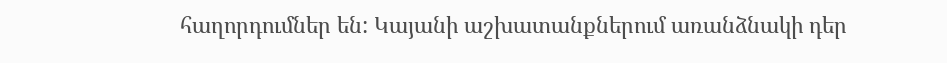հաղորդումներ են: Կայանի աշխատանքներում առանձնակի դեր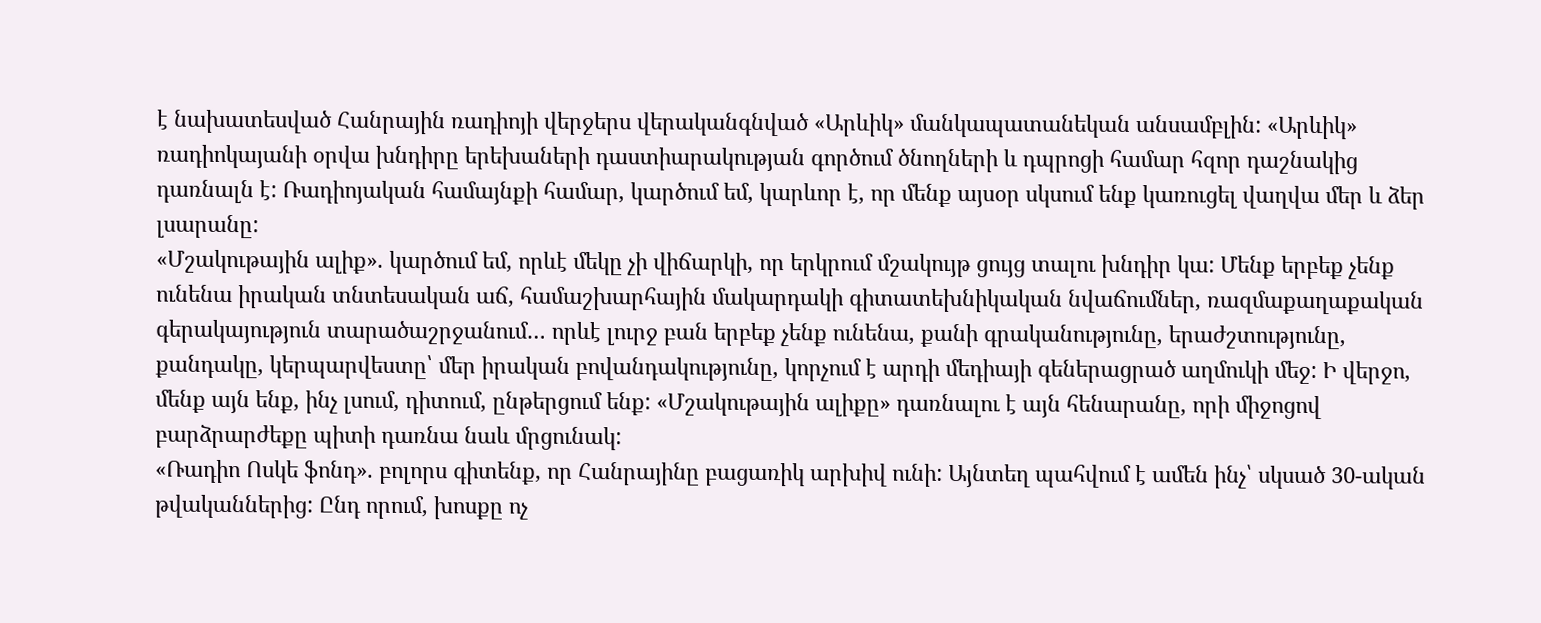է նախատեսված Հանրային ռադիոյի վերջերս վերականգնված «Արևիկ» մանկապատանեկան անսամբլին: «Արևիկ» ռադիոկայանի օրվա խնդիրը երեխաների դաստիարակության գործում ծնողների և դպրոցի համար հզոր դաշնակից դառնալն է: Ռադիոյական համայնքի համար, կարծում եմ, կարևոր է, որ մենք այսօր սկսում ենք կառուցել վաղվա մեր և ձեր լսարանը:
«Մշակութային ալիք». կարծում եմ, որևէ մեկը չի վիճարկի, որ երկրում մշակույթ ցույց տալու խնդիր կա: Մենք երբեք չենք ունենա իրական տնտեսական աճ, համաշխարհային մակարդակի գիտատեխնիկական նվաճումներ, ռազմաքաղաքական գերակայություն տարածաշրջանում… որևէ լուրջ բան երբեք չենք ունենա, քանի գրականությունը, երաժշտությունը, քանդակը, կերպարվեստը՝ մեր իրական բովանդակությունը, կորչում է արդի մեդիայի գեներացրած աղմուկի մեջ: Ի վերջո, մենք այն ենք, ինչ լսում, դիտում, ընթերցում ենք: «Մշակութային ալիքը» դառնալու է այն հենարանը, որի միջոցով բարձրարժեքը պիտի դառնա նաև մրցունակ:
«Ռադիո Ոսկե ֆոնդ». բոլորս գիտենք, որ Հանրայինը բացառիկ արխիվ ունի: Այնտեղ պահվում է ամեն ինչ՝ սկսած 30-ական թվականներից: Ընդ որում, խոսքը ոչ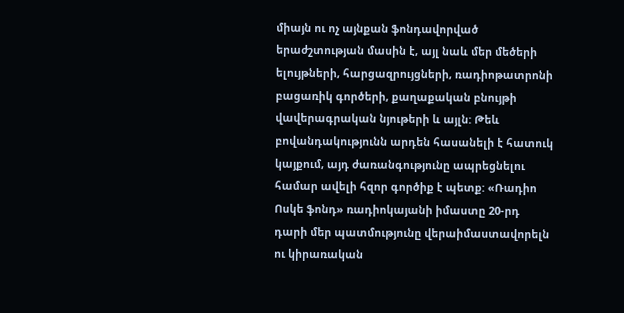միայն ու ոչ այնքան ֆոնդավորված երաժշտության մասին է, այլ նաև մեր մեծերի ելույթների, հարցազրույցների, ռադիոթատրոնի բացառիկ գործերի, քաղաքական բնույթի վավերագրական նյութերի և այլն: Թեև բովանդակությունն արդեն հասանելի է հատուկ կայքում, այդ ժառանգությունը ապրեցնելու համար ավելի հզոր գործիք է պետք: «Ռադիո Ոսկե ֆոնդ» ռադիոկայանի իմաստը 20-րդ դարի մեր պատմությունը վերաիմաստավորելն ու կիրառական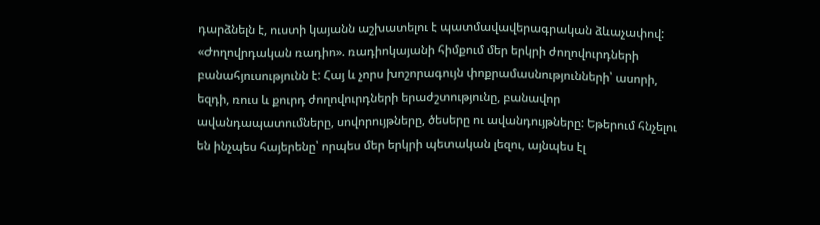դարձնելն է, ուստի կայանն աշխատելու է պատմավավերագրական ձևաչափով:
«Ժողովրդական ռադիո». ռադիոկայանի հիմքում մեր երկրի ժողովուրդների բանահյուսությունն է: Հայ և չորս խոշորագույն փոքրամասնությունների՝ ասորի, եզդի, ռուս և քուրդ ժողովուրդների երաժշտությունը, բանավոր ավանդապատումները, սովորույթները, ծեսերը ու ավանդույթները: Եթերում հնչելու են ինչպես հայերենը՝ որպես մեր երկրի պետական լեզու, այնպես էլ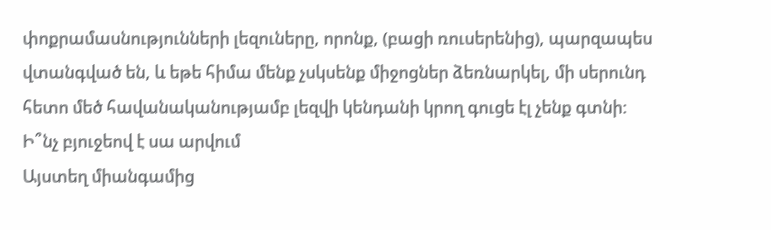փոքրամասնությունների լեզուները, որոնք, (բացի ռուսերենից), պարզապես վտանգված են, և եթե հիմա մենք չսկսենք միջոցներ ձեռնարկել, մի սերունդ հետո մեծ հավանականությամբ լեզվի կենդանի կրող գուցե էլ չենք գտնի:
Ի՞նչ բյուջեով է սա արվում
Այստեղ միանգամից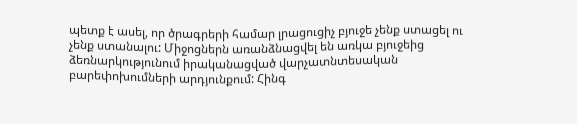պետք է ասել, որ ծրագրերի համար լրացուցիչ բյուջե չենք ստացել ու չենք ստանալու: Միջոցներն առանձնացվել են առկա բյուջեից ձեռնարկությունում իրականացված վարչատնտեսական բարեփոխումների արդյունքում: Հինգ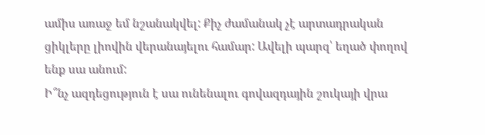ամիս առաջ եմ նշանակվել: Քիչ ժամանակ չէ արտադրական ցիկլերը լիովին վերանայելու համար: Ավելի պարզ՝ եղած փողով ենք սա անում:
Ի՞նչ ազդեցություն է սա ունենալու գովազդային շուկայի վրա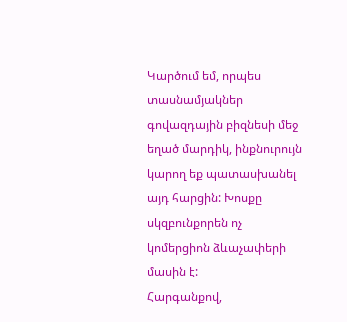Կարծում եմ, որպես տասնամյակներ գովազդային բիզնեսի մեջ եղած մարդիկ, ինքնուրույն կարող եք պատասխանել այդ հարցին: Խոսքը սկզբունքորեն ոչ կոմերցիոն ձևաչափերի մասին է:
Հարգանքով,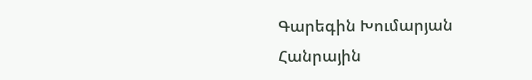Գարեգին Խումարյան
Հանրային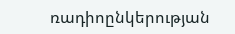ռադիոընկերության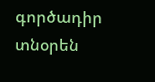գործադիր տնօրեն